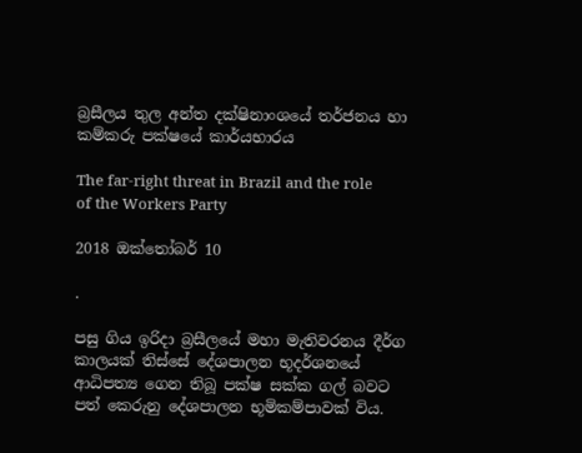බ්‍රසීලය තුල අන්ත දක්ෂිනාංශයේ තර්ජනය හා කම්කරු පක්ෂයේ කාර්යභාරය

The far-right threat in Brazil and the role of the Workers Party

2018 ඔක්තෝබර් 10

.

පසු ගිය ඉරිදා බ්‍රසීලයේ මහා මැතිවරනය දීර්ග කාලයක් තිස්සේ දේශපාලන භූදර්ශනයේ ආධිපත්‍ය ගෙන තිබූ පක්ෂ සක්ක ගල් බවට පත් කෙරුනු දේශපාලන භූමිකම්පාවක් විය.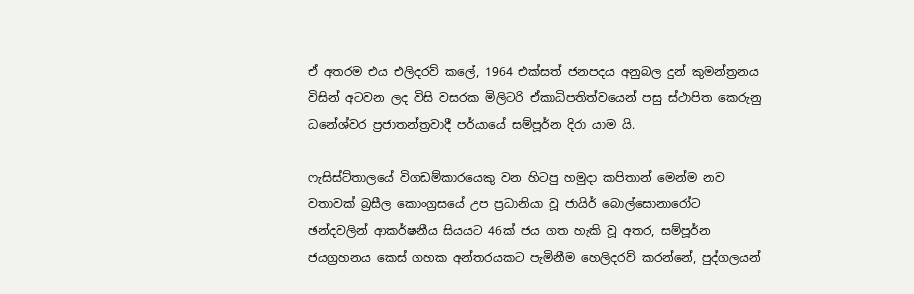ඒ අතරම එය එලිදරව් කලේ, 1964 එක්සත් ජනපදය අනුබල දුන් කුමන්ත්‍රනය විසින් අටවන ලද විසි වසරක මිලිටරි ඒකාධිපතිත්වයෙන් පසු ස්ථාපිත කෙරුනු ධනේශ්වර ප්‍රජාතන්ත්‍රවාදී පර්යායේ සම්පූර්න දිරා යාම යි.

ෆැසිස්ට්තාලයේ විගඩම්කාරයෙකු වන හිටපු හමුදා කපිතාන් මෙන්ම නව වතාවක් බ්‍රසීල කොංග්‍රසයේ උප ප්‍රධානියා වූ ජායිර් බොල්සොනාරෝට ඡන්දවලින් ආකර්ෂනීය සියයට 46ක් ජය ගත හැකි වූ අතර, සම්පූර්න ජයග්‍රහනය කෙස් ගහක අන්තරයකට පැමිනීම හෙලිදරව් කරන්නේ, පුද්ගලයන්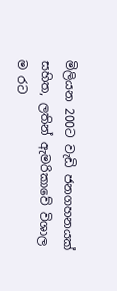මිලියන 200ට වැඩි ජනගහනයක් සහිත, ලතින් ඇමරිකාවේ විශාල ම රට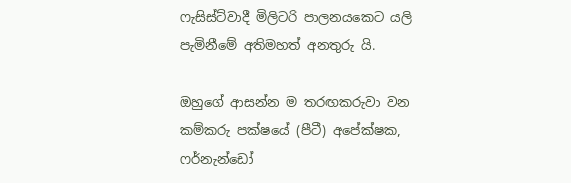ෆැසිස්ට්වාදී මිලිටරි පාලනයකෙට යලි පැමිනීමේ අතිමහත් අනතුරු යි.

ඔහුගේ ආසන්න ම තරඟකරුවා වන කම්කරු පක්ෂයේ (පීටී) අපේක්ෂක, ෆර්නැන්ඩෝ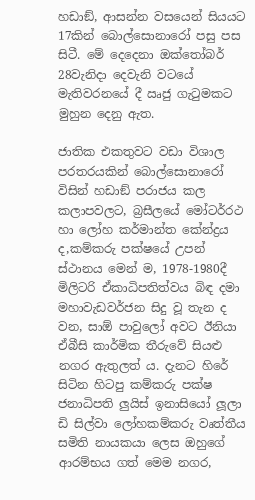හඩාඞ්, ආසන්න වසයෙන් සියයට 17කින් බොල්සොනාරෝ පසු පස සිටී. මේ දෙදෙනා ඔක්තෝබර් 28වැනිදා දෙවැනි වටයේ මැතිවරනයේ දී ඍජු ගැටුමකට මුහුන දෙනු ඇත.

ජාතික එකතුවට වඩා විශාල පරතරයකින් බොල්සොනාරෝ විසින් හඩාඞ් පරාජය කල කලාපවලට, බ්‍රසීලයේ මෝටර්රථ හා ලෝහ කර්මාන්ත කේන්ද්‍රය ද,කම්කරු පක්ෂයේ උපන් ස්ථානය මෙන් ම, 1978-1980දී මිලිටරි ඒකාධිපතිත්වය බිඳ දමා මහාවැඩවර්ජන සිදු වූ තැන ද වන, සාඕ පාවුලෝ අවට ඊනියා ඒබීසි කාර්මික තීරුවේ සියළු නගර ඇතුලත් ය. දැනට හිරේ සිටින හිටපු කම්කරු පක්ෂ ජනාධිපති ලුයිස් ඉනාසියෝ ලූලා ඩි සිල්වා ලෝහකම්කරු වෘත්තීය සමිති නායකයා ලෙස ඔහුගේ ආරම්භය ගත් මෙම නගර,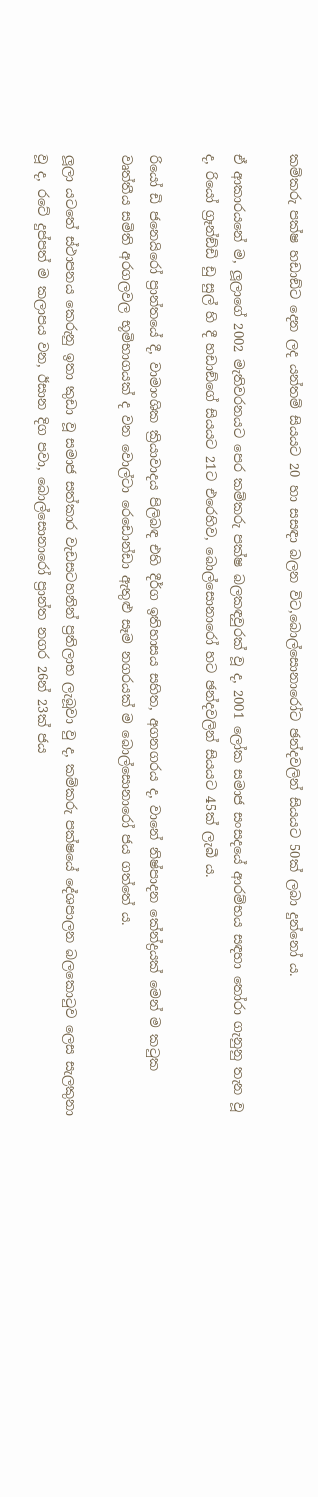කම්කරු පක්ෂ හඩාඞ්ට දෙන ලද යන්තම් සියයට 20 හා සසඳා බලන විට,බොල්සොනාරෝට ඡන්දවලින් සියයට 50ක් ලබා දුන්නෝ ය.

ඒ ආකාරයනේ ම, ලූලාගේ 2002 මැතිවරනයට පෙර කම්කරු පක්ෂ බලකඳවුරක් වූ ද, 2001 ලෝක සමාජ සංසදයේ ආරම්භය සඳහා තෝරා ගැනුනු තැන වූ ද, රියෝ ග්‍රෑන්ඞ්ඩි ඩු සුල් හි දී හඩාඞ්ගේ සියයට 21ට එරෙහිව, බොල්සොනාරෝ හට ඡන්දවලින් සියයට 45ක් ලැබී ය.

රියෝ ඩි ජනෙයිරෝ ප්‍රාන්තයේ දී, වාමාංශික ක්‍රියාවාදය පිලිබඳ එහි දීර්ග ඉතිහාසය සහිත, අගනගරය ද, වානේ නිෂ්පාදන කේන්ද්‍රයක් මෙන් ම කටුක වෘත්තීය සමිති අරගලවල භූමිභාගයක් ද වන වොල්ටා රෙඩොන්ඩා ඇතුළු සෑම නගරයක් ම බොල්සොනාරෝ ජය ගත්තේ ය.

ලූලා යටතේ ස්ථාපනය කෙරුනු ඉතා කුඩා වූ සමාජ සත්කාර වැඩසටහනින් ප්‍රතිලාභ ලැබූවා වු ද, කම්කරු පක්ෂයේ දේශපාලන බලකොටුව ලෙස සැලකුනා වූ ද, රටේ දුප්පත් ම කලාපය වන, ඊසාන දිග පවා, බොල්සොනාරෝ ප්‍රාන්ත නගර 26න් 23ක් ජය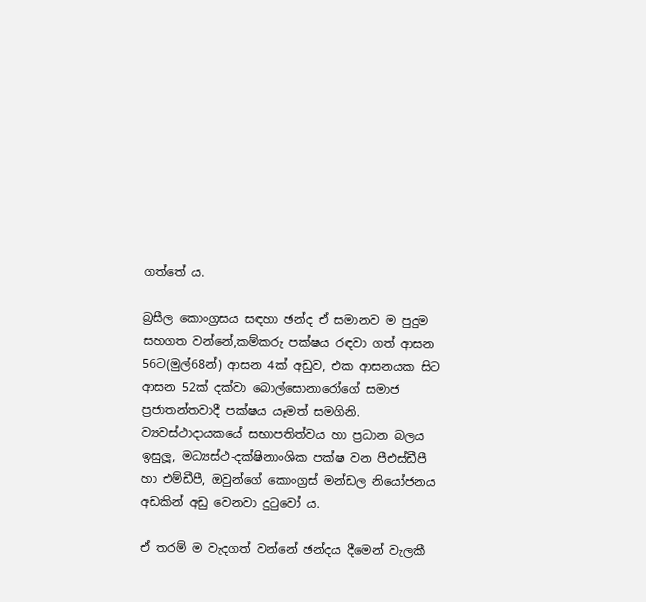ගත්තේ ය.

බ්‍රසීල කොංග්‍රසය සඳහා ඡන්ද ඒ සමානව ම පුදුම සහගත වන්නේ,කම්කරු පක්ෂය රඳවා ගත් ආසන 56ට(මුල්68න්) ආසන 4ක් අඩුව, එක ආසනයක සිට ආසන 52ක් දක්වා බොල්සොනාරෝගේ සමාජ ප්‍රජාතන්තවාදී පක්ෂය යෑමත් සමගිනි. ව්‍යවස්ථාදායකයේ සභාපතිත්වය හා ප්‍රධාන බලය ඉසුලූ, මධ්‍යස්ථ-දක්ෂිනාංශික පක්ෂ වන පීඑස්ඩීපී හා එම්ඩීපී, ඔවුන්ගේ කොංග්‍රස් මන්ඩල නියෝජනය අඩකින් අඩු වෙනවා දුටුවෝ ය.

ඒ තරම් ම වැදගත් වන්නේ ඡන්දය දීමෙන් වැලකී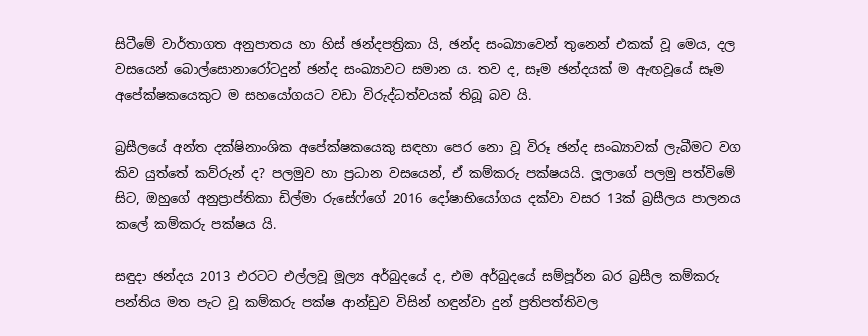සිටීමේ වාර්තාගත අනුපාතය හා හිස් ඡන්දපත්‍රිකා යි, ඡන්ද සංඛ්‍යාවෙන් තුනෙන් එකක් වූ මෙය, දල වසයෙන් බොල්සොනාරෝටදුන් ඡන්ද සංඛ්‍යාවට සමාන ය. තව ද, සෑම ඡන්දයක් ම ඇඟවූයේ සෑම අපේක්ෂකයෙකුට ම සහයෝගයට වඩා විරුද්ධත්වයක් තිබූ බව යි.

බ්‍රසීලයේ අන්ත දක්ෂිනාංශික අපේක්ෂකයෙකු සඳහා පෙර නො වූ විරූ ඡන්ද සංඛ්‍යාවක් ලැබීමට වග කිව යුත්තේ කව්රුන් ද? පලමුව හා ප්‍රධාන වසයෙන්, ඒ කම්කරු පක්ෂයයි. ලූලාගේ පලමු පත්විමේ සිට, ඔහුගේ අනුප්‍රාප්තිකා ඩිල්මා රුසේෆ්ගේ 2016 දෝෂාභියෝගය දක්වා වසර 13ක් බ්‍රසීලය පාලනය කලේ කම්කරු පක්ෂය යි.

සඳුදා ඡන්දය 2013 එරටට එල්ලවූ මූල්‍ය අර්බුදයේ ද, එම අර්බුදයේ සම්පූර්න බර බ්‍රසීල කම්කරු පන්තිය මත පැට වූ කම්කරු පක්ෂ ආන්ඩුව විසින් හඳුන්වා දුන් ප්‍රතිපත්තිවල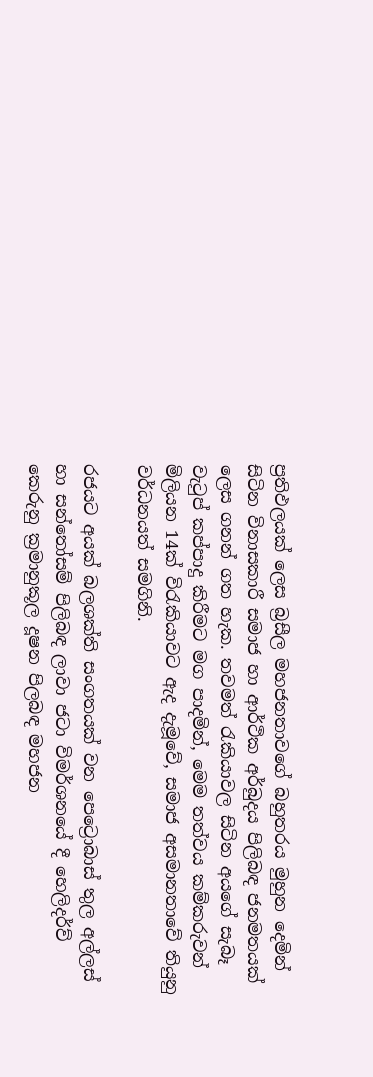ප්‍රතිඵලයක් ලෙස බ්‍රසීල මහජනතාවගේ බහුතරය මුහුන දෙමින් සිටින විනාසකාරී සමාජ හා ආර්ථික අර්බුදය පිලිබඳ ජනමතයක් ලෙස ගනන් ගත හැක. තවමත් රැකියාවල සිටින අයගේ සැබෑ වැටුප් කප්පාදු කිරීමට මග පාදමින්, මෙම තත්වය කම්කරුවන් මිලියන 14ක් විරැකියාවට ඇද දැමූවේ, සමාජ අසමානතාවේ තියුනු වර්ධනයත් සමගිනි.

රජයට අයක් බලශක්ති සංගතයක් වන පෙට්‍රොබාස් තුල අල්ලස් හා සන්තෝසම් පිලිබඳ ලාවා ජටා විමර්ශනයේ දී හෙලිදර්ව් කෙරුනු ක්‍රමානුකූල දූෂන පිලබඳ මහජන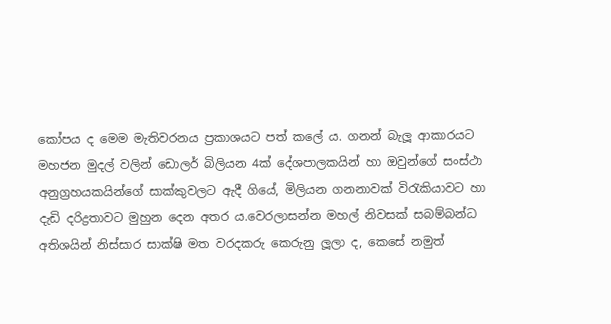කෝපය ද මෙම මැතිවරනය ප්‍රකාශයට පත් කලේ ය. ගනන් බැලූ ආකාරයට මහජන මුදල් වලින් ඩොලර් බිලියන 4ක් දේශපාලකයින් හා ඔවුන්ගේ සංස්ථා අනුග්‍රහයකයින්ගේ සාක්කුවලට ඇදී ගියේ, මිලියන ගනනාවක් විරැකියාවට හා දැඩි දරිද්‍රතාවට මුහුන දෙන අතර ය.වෙරලාසන්න මහල් නිවසක් සබම්බන්ධ අතිශයින් නිස්සාර සාක්ෂි මත වරදකරු කෙරුනු ලූලා ද, කෙසේ නමුත්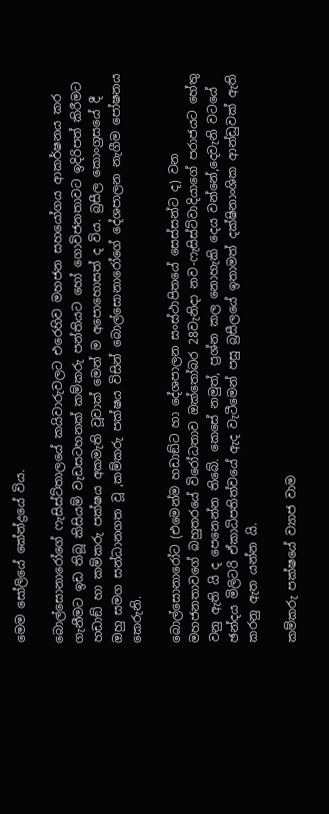මෙම සෝලියේ කේන්ද්‍රයේ විය.

බොල්සොනාරෝගේ ෆැසිස්ට්තාලයේ කයිවාරුවලට එරෙහිව මහජන සහයෝගය ආකර්ෂනය කර ගැනීමට ඉඩ තිබූ කිසියම් වැඩසටහනක් කම්කරු පන්තියට හෝ ගොවිජනතාවට ඉදිරිපත් කිරීමට හඩාඞ් හා කම්කරු පක්ෂය අකමැති වූවාක් මෙන් ම අපොහොසත් ද විය. බ්‍රසීල කොංග්‍රසයේ දී ඔහු සමග සන්ධානගත වූ ,කම්කරු පක්ෂය විසින් බොල්සොනාරෝගේ දේශපාලන නැගීම පෝෂනය කෙරුනි.

බොල්සොනාරෝට (එමෙන්ම හඩාඞ්ට හා දේශපාලන සංස්ථාපිතයේ සෙස්සන්ට ද) වන මහජනතාවගේ බහුතරයේ විරෝධතාව ඔක්තෝබර 28වැනිදා නව-ෆැසිස්ට්වාදියාගේ පරාජයට හේතු වනු ඇති යි ද පෙනෙන්න තිබේ. කෙසේ නමුත්, ප්‍රශ්න කල නොහැකි දෙය වන්නේ,දෙවැනි වටයේ ඡන්දය මිලිටරි ඒකාධිපතිත්වයේ ඇද වැටීමෙන් පසු බ්‍රසීලයේ ඉතාමත් දක්ෂිනාංශික ආන්ඩුවක් ඇති කරනු ඇත යන්න යි.

කම්කරු පක්ෂයේ ව්‍යාජ වාම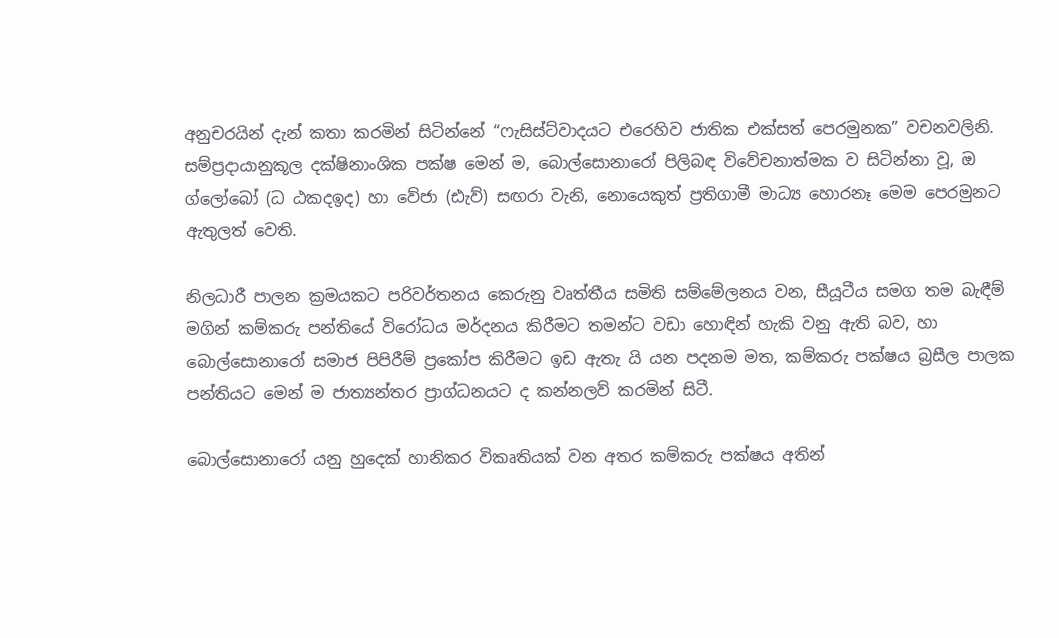අනුචරයින් දැන් කතා කරමින් සිටින්නේ “ෆැසිස්ට්වාදයට එරෙහිව ජාතික එක්සත් පෙරමුනක” වචනවලිනි. සම්ප්‍රදායානුකූල දක්ෂිනාංශික පක්ෂ මෙන් ම, බොල්සොනාරෝ පිලිබඳ විවේචනාත්මක ව සිටින්නා වූ, ඔ ග්ලෝබෝ (ධ ඨකදඉද) හා වේජා (ඪැව්) සඟරා වැනි, නොයෙකුත් ප්‍රතිගාමී මාධ්‍ය හොරනෑ මෙම පෙරමුනට ඇතුලත් වෙති.

නිලධාරී පාලන ක්‍රමයකට පරිවර්තනය කෙරුනු වෘත්තීය සමිති සම්මේලනය වන, සීයූටීය සමග තම බැඳීම් මගින් කම්කරු පන්තියේ විරෝධය මර්දනය කිරීමට තමන්ට වඩා හොඳින් හැකි වනු ඇති බව, හා බොල්සොනාරෝ සමාජ පිපිරීම් ප්‍රකෝප කිරීමට ඉඩ ඇතැ යි යන පදනම මත, කම්කරු පක්ෂය බ්‍රසීල පාලක පන්තියට මෙන් ම ජාත්‍යන්තර ප්‍රාග්ධනයට ද කන්නලව් කරමින් සිටී.

බොල්සොනාරෝ යනු හුදෙක් හානිකර විකෘතියක් වන අතර කම්කරු පක්ෂය අතින්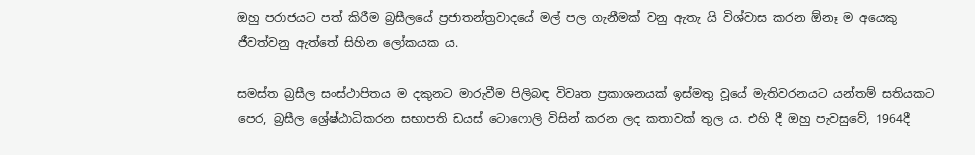ඔහු පරාජයට පත් කිරීම බ්‍රසීලයේ ප්‍රජාතන්ත්‍රවාදයේ මල් පල ගැනීමක් වනු ඇතැ යි විශ්වාස කරන ඕනෑ ම අයෙකු ජීවත්වනු ඇත්තේ සිහින ලෝකයක ය.

සමස්ත බ්‍රසීල සංස්ථාපිතය ම දකුනට මාරුවීම පිලිබඳ විවෘත ප්‍රකාශනයක් ඉස්මතු වූයේ මැතිවරනයට යන්තම් සතියකට පෙර, බ්‍රසීල ශ්‍රේෂ්ඨාධිකරන සභාපති ඩයස් ටොෆොලි විසින් කරන ලද කතාවක් තුල ය. එහි දී ඔහු පැවසුවේ, 1964දී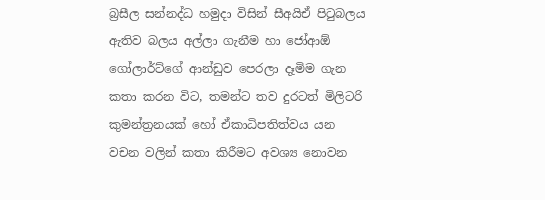බ්‍රසීල සන්නද්ධ හමුදා විසින් සීඅයිඒ පිටුබලය ඇතිව බලය අල්ලා ගැනීම හා ජෝආඕ ගෝලාර්ට්ගේ ආන්ඩුව පෙරලා දෑමිම ගැන කතා කරන විට, තමන්ට තව දුරටත් මිලිටරි කුමන්ත්‍රනයක් හෝ ඒකාධිපතිත්වය යන වචන වලින් කතා කිරීමට අවශ්‍ය නොවන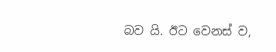බව යි. ඊට වෙනස් ව,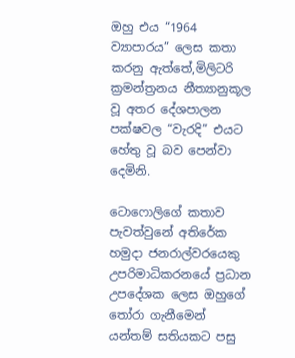ඔහු එය “1964 ව්‍යාපාරය” ලෙස කතා කරනු ඇත්තේ,මිලිටරි ක්‍රමන්ත්‍රනය නීත්‍යානුකූල වූ අතර දේශපාලන පක්ෂවල “වැරදි” එයට හේතු වූ බව පෙන්වා දෙමිනි.

ටොෆොලිගේ කතාව පැවත්වුනේ අතිරේක හමුදා ජනරාල්වරයෙකු උපරිමාධිකරනයේ ප්‍රධාන උපදේශක ලෙස ඔහුගේ තෝරා ගැනීමෙන් යන්තම් සතියකට පසු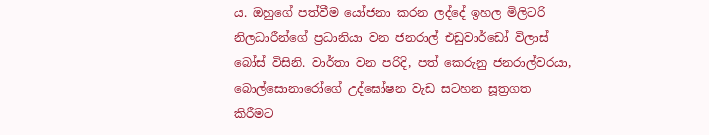ය. ඔහුගේ පත්වීම යෝජනා කරන ලද්දේ ඉහල මිලිටරි නිලධාරීන්ගේ ප්‍රධානියා වන ජනරාල් එඩුවාර්ඩෝ විලාස් බෝස් විසිනි. වාර්තා වන පරිදි, පත් කෙරුනු ජනරාල්වරයා, බොල්සොනාරෝගේ උද්ඝෝෂන වැඩ සටහන සූත්‍රගත කිරීමට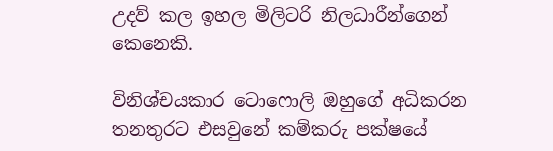උදව් කල ඉහල මිලිටරි නිලධාරීන්ගෙන් කෙනෙකි.

විනිශ්චයකාර ටොෆොලි ඔහුගේ අධිකරන තනතුරට එසවුනේ කම්කරු පක්ෂයේ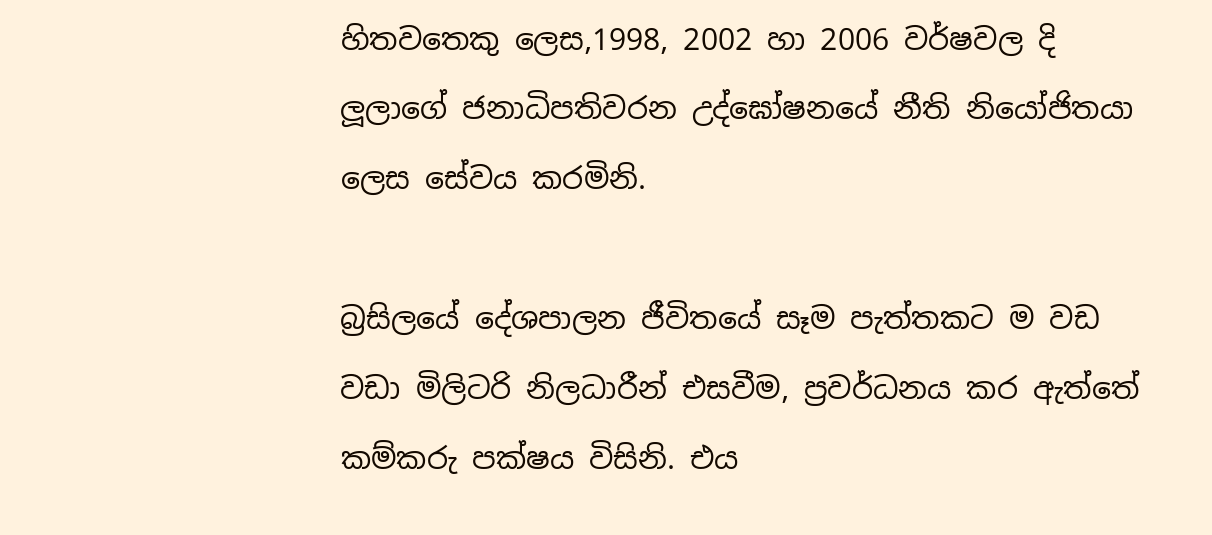හිතවතෙකු ලෙස,1998, 2002 හා 2006 වර්ෂවල දි ලූලාගේ ජනාධිපතිවරන උද්ඝෝෂනයේ නීති නියෝජිතයා ලෙස සේවය කරමිනි.

බ්‍රසිලයේ දේශපාලන ජීවිතයේ සෑම පැත්තකට ම වඩ වඩා මිලිටරි නිලධාරීන් එසවීම, ප්‍රවර්ධනය කර ඇත්තේ කම්කරු පක්ෂය විසිනි. එය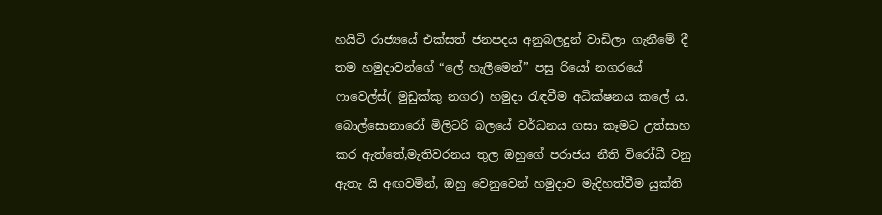හයිටි රාජ්‍යයේ එක්සත් ජනපදය අනුබලදුන් වාඩිලා ගැනීමේ දී තම හමුදාවන්ගේ “ලේ හැලීමෙන්” පසු රියෝ නගරයේ ෆාවෙල්ස්( මුඩුක්කු නගර) හමුදා රැඳවීම අධික්ෂනය කලේ ය. බොල්සොනාරෝ මිලිටරි බලයේ වර්ධනය ගසා කෑමට උත්සාහ කර ඇත්තේ,මැතිවරනය තුල ඔහුගේ පරාජය නීති විරෝධී වනු ඇතැ යි අඟවමින්, ඔහු වෙනුවෙන් හමුදාව මැදිහත්වීම යුක්ති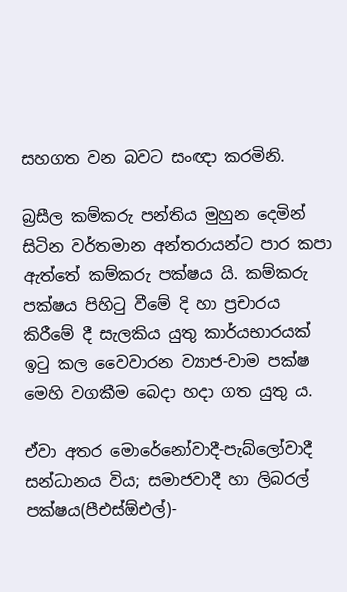සහගත වන බවට සංඥා කරමිනි.

බ්‍රසීල කම්කරු පන්තිය මුහුන දෙමින් සිටින වර්තමාන අන්තරායන්ට පාර කපා ඇත්තේ කම්කරු පක්ෂය යි. කම්කරු පක්ෂය පිහිටු වීමේ දි හා ප්‍රචාරය කිරීමේ දී සැලකිය යුතු කාර්යභාරයක් ඉටු කල වෛවාරන ව්‍යාජ-වාම පක්ෂ මෙහි වගකීම බෙදා හදා ගත යුතු ය.

ඒවා අතර මොරේනෝවාදී-පැබ්ලෝවාදී සන්ධානය විය; සමාජවාදී හා ලිබරල් පක්ෂය(පීඑස්ඕඑල්)-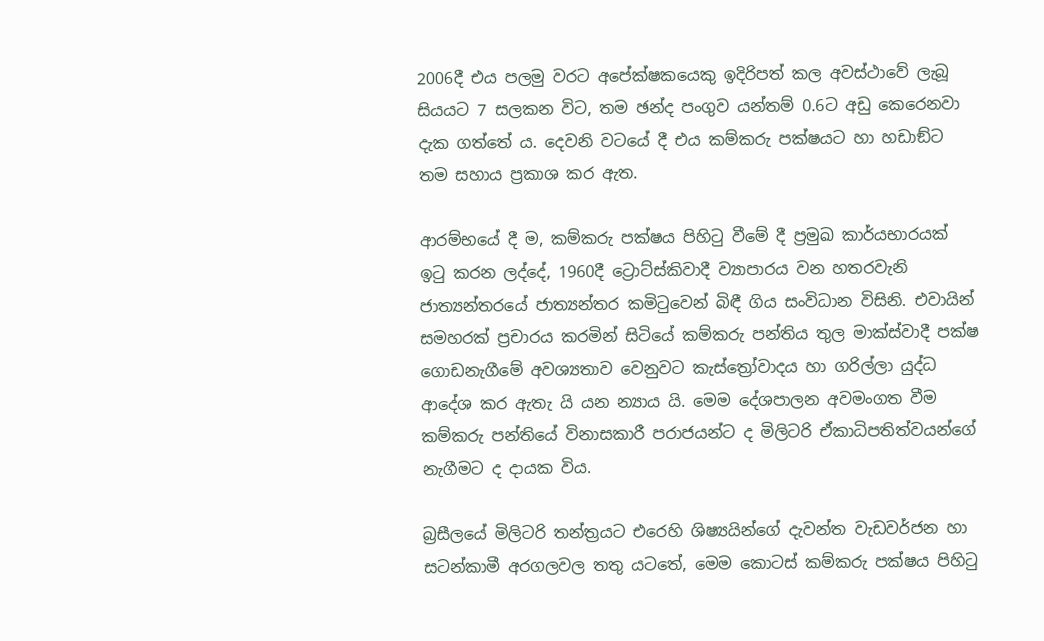2006දී එය පලමු වරට අපේක්ෂකයෙකු ඉදිරිපත් කල අවස්ථාවේ ලැබූ සියයට 7 සලකන විට, තම ඡන්ද පංගුව යන්තම් 0.6ට අඩු කෙරෙනවා දැක ගත්තේ ය. දෙවනි වටයේ දී එය කම්කරු පක්ෂයට හා හඩාඞ්ට තම සහාය ප්‍රකාශ කර ඇත.

ආරම්භයේ දී ම, කම්කරු පක්ෂය පිහිටු වීමේ දී ප්‍රමුඛ කාර්යභාරයක් ඉටු කරන ලද්දේ, 1960දී ට්‍රොට්ස්කිවාදී ව්‍යාපාරය වන හතරවැනි ජාත්‍යන්තරයේ ජාත්‍යන්තර කමිටුවෙන් බිඳී ගිය සංවිධාන විසිනි. එවායින් සමහරක් ප්‍රචාරය කරමින් සිටියේ කම්කරු පන්තිය තුල මාක්ස්වාදී පක්ෂ ගොඩනැගීමේ අවශ්‍යතාව වෙනුවට කැස්ත්‍රෝවාදය හා ගරිල්ලා යුද්ධ ආදේශ කර ඇතැ යි යන න්‍යාය යි. මෙම දේශපාලන අවමංගත වීම කම්කරු පන්තියේ විනාසකාරී පරාජයන්ට ද මිලිටරි ඒකාධිපතිත්වයන්ගේ නැගීමට ද දායක විය.

බ්‍රසීලයේ මිලිටරි තන්ත්‍රයට එරෙහි ශිෂ්‍යයින්ගේ දැවන්ත වැඩවර්ජන හා සටන්කාමී අරගලවල තතු යටතේ, මෙම කොටස් කම්කරු පක්ෂය පිහිටු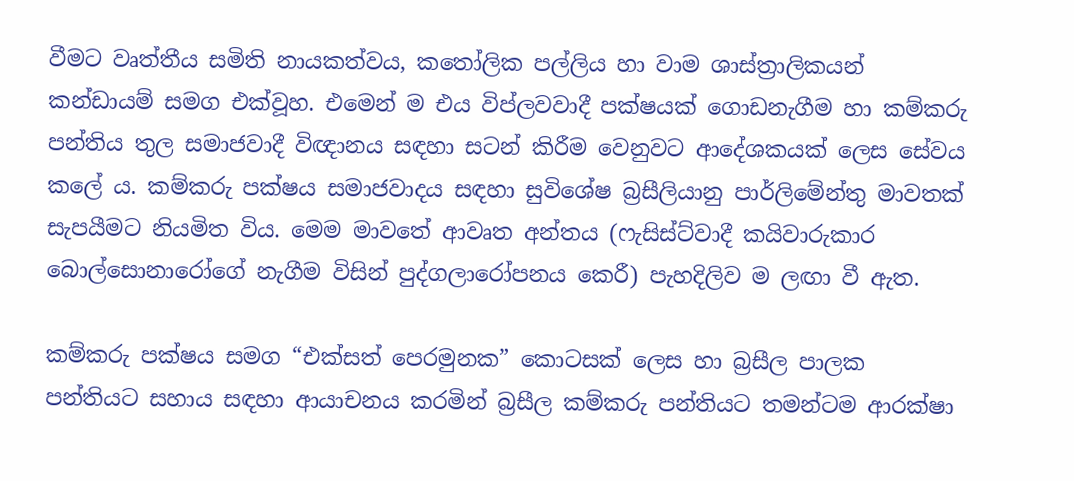වීමට වෘත්තීය සමිති නායකත්වය, කතෝලික පල්ලිය හා වාම ශාස්ත්‍රාලිකයන් කන්ඩායම් සමග එක්වූහ. එමෙන් ම එය විප්ලවවාදී පක්ෂයක් ගොඩනැගීම හා කම්කරු පන්තිය තුල සමාජවාදී විඥානය සඳහා සටන් කිරීම වෙනුවට ආදේශකයක් ලෙස සේවය කලේ ය. කම්කරු පක්ෂය සමාජවාදය සඳහා සුවිශේෂ බ්‍රසීලියානු පාර්ලිමේන්තු මාවතක් සැපයීමට නියමිත විය. මෙම මාවතේ ආවෘත අන්තය (ෆැසිස්ට්වාදී කයිවාරුකාර බොල්සොනාරෝගේ නැගීම විසින් පුද්ගලාරෝපනය කෙරී) පැහදිලිව ම ලඟා වී ඇත.

කම්කරු පක්ෂය සමග “එක්සත් පෙරමුනක” කොටසක් ලෙස හා බ්‍රසීල පාලක පන්තියට සහාය සඳහා ආයාචනය කරමින් බ්‍රසීල කම්කරු පන්තියට තමන්ටම ආරක්ෂා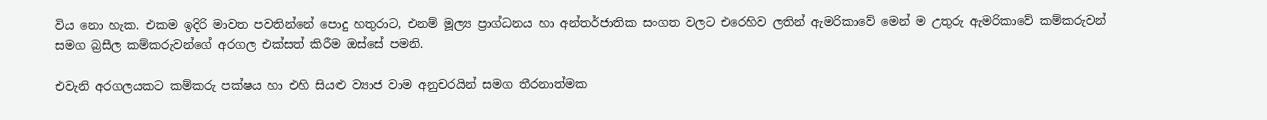විය නො හැක. එකම ඉදිරි මාවත පවතින්නේ පොදු හතුරාට, එනම් මූල්‍ය ප්‍රාග්ධනය හා අන්තර්ජාතික සංගත වලට එරෙහිව ලතින් ඇමරිකාවේ මෙන් ම උතුරු ඇමරිකාවේ කම්කරුවන් සමග බ්‍රසීල කම්කරුවන්ගේ අරගල එක්සත් කිරීම ඔස්සේ පමනි.

එවැනි අරගලයකට කම්කරු පක්ෂය හා එහි සියළු ව්‍යාජ වාම අනුචරයින් සමග තීරනාත්මක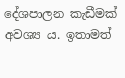දේශපාලන කැඩීමක් අවශ්‍ය ය. ඉතාමත්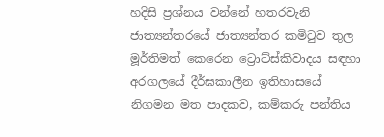හදිසි ප්‍රශ්නය වන්නේ හතරවැනි ජාත්‍යන්තරයේ ජාත්‍යන්තර කමිටුව තුල මූර්තිමත් කෙරෙන ට්‍රොට්ස්කිවාදය සඳහා අරගලයේ දීර්ඝකාලීන ඉතිහාසයේ නිගමන මත පාදකව, කම්කරු පන්තිය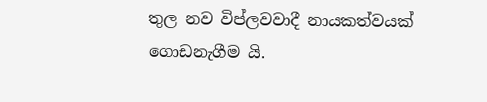තුල නව විප්ලවවාදී නායකත්වයක් ගොඩනැගීම යි.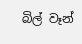බිල් වෑන්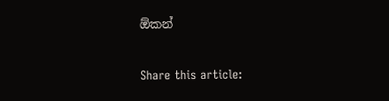ඕකන්

Share this article: